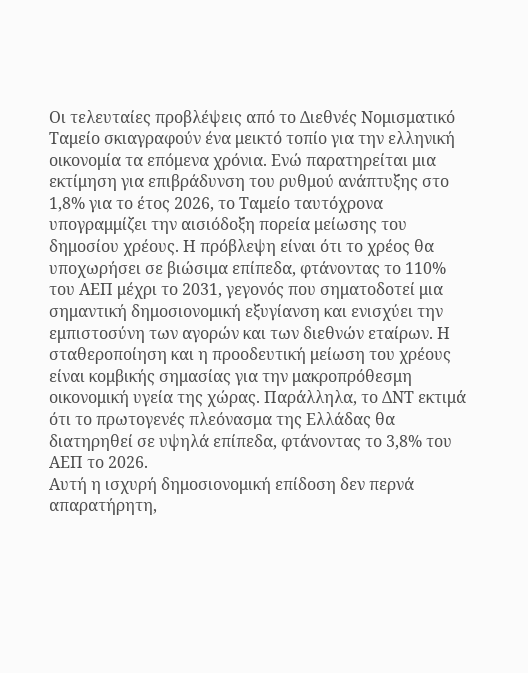Οι τελευταίες προβλέψεις από το Διεθνές Νομισματικό Ταμείο σκιαγραφούν ένα μεικτό τοπίο για την ελληνική οικονομία τα επόμενα χρόνια. Ενώ παρατηρείται μια εκτίμηση για επιβράδυνση του ρυθμού ανάπτυξης στο 1,8% για το έτος 2026, το Ταμείο ταυτόχρονα υπoγραμμίζει την αισιόδοξη πορεία μείωσης του δημοσίου χρέους. Η πρόβλεψη είναι ότι το χρέος θα υποχωρήσει σε βιώσιμα επίπεδα, φτάνοντας το 110% του ΑΕΠ μέχρι το 2031, γεγονός που σηματοδοτεί μια σημαντική δημοσιονομική εξυγίανση και ενισχύει την εμπιστοσύνη των αγορών και των διεθνών εταίρων. Η σταθεροποίηση και η προοδευτική μείωση του χρέους είναι κομβικής σημασίας για την μακροπρόθεσμη οικονομική υγεία της χώρας. Παράλληλα, το ΔΝΤ εκτιμά ότι το πρωτογενές πλεόνασμα της Ελλάδας θα διατηρηθεί σε υψηλά επίπεδα, φτάνοντας το 3,8% του ΑΕΠ το 2026.
Αυτή η ισχυρή δημοσιονομική επίδοση δεν περνά απαρατήρητη,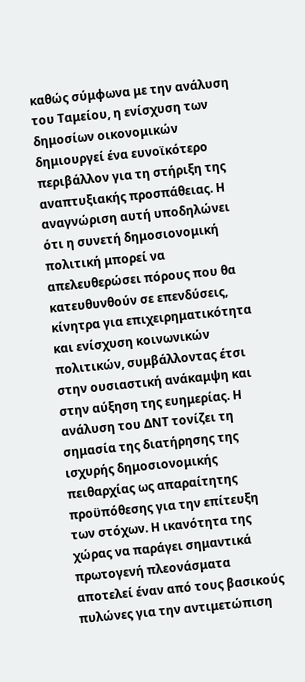καθώς σύμφωνα με την ανάλυση του Ταμείου, η ενίσχυση των δημοσίων οικονομικών δημιουργεί ένα ευνοϊκότερο περιβάλλον για τη στήριξη της αναπτυξιακής προσπάθειας. Η αναγνώριση αυτή υποδηλώνει ότι η συνετή δημοσιονομική πολιτική μπορεί να απελευθερώσει πόρους που θα κατευθυνθούν σε επενδύσεις, κίνητρα για επιχειρηματικότητα και ενίσχυση κοινωνικών πολιτικών, συμβάλλοντας έτσι στην ουσιαστική ανάκαμψη και στην αύξηση της ευημερίας. Η ανάλυση του ΔΝΤ τονίζει τη σημασία της διατήρησης της ισχυρής δημοσιονομικής πειθαρχίας ως απαραίτητης προϋπόθεσης για την επίτευξη των στόχων. Η ικανότητα της χώρας να παράγει σημαντικά πρωτογενή πλεονάσματα αποτελεί έναν από τους βασικούς πυλώνες για την αντιμετώπιση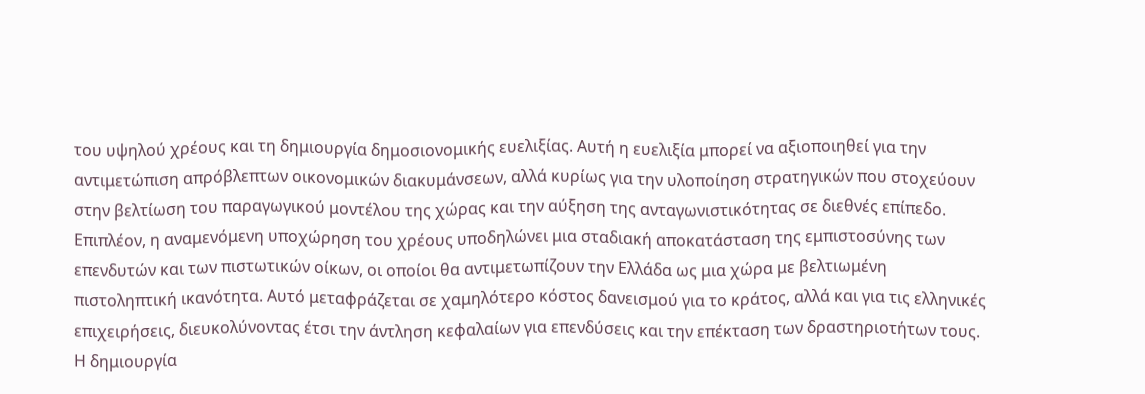του υψηλού χρέους και τη δημιουργία δημοσιονομικής ευελιξίας. Αυτή η ευελιξία μπορεί να αξιοποιηθεί για την αντιμετώπιση απρόβλεπτων οικονομικών διακυμάνσεων, αλλά κυρίως για την υλοποίηση στρατηγικών που στοχεύουν στην βελτίωση του παραγωγικού μοντέλου της χώρας και την αύξηση της ανταγωνιστικότητας σε διεθνές επίπεδο.
Επιπλέον, η αναμενόμενη υποχώρηση του χρέους υποδηλώνει μια σταδιακή αποκατάσταση της εμπιστοσύνης των επενδυτών και των πιστωτικών οίκων, οι οποίοι θα αντιμετωπίζουν την Ελλάδα ως μια χώρα με βελτιωμένη πιστοληπτική ικανότητα. Αυτό μεταφράζεται σε χαμηλότερο κόστος δανεισμού για το κράτος, αλλά και για τις ελληνικές επιχειρήσεις, διευκολύνοντας έτσι την άντληση κεφαλαίων για επενδύσεις και την επέκταση των δραστηριοτήτων τους. Η δημιουργία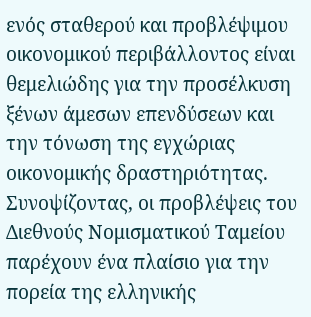ενός σταθερού και προβλέψιμου οικονομικού περιβάλλοντος είναι θεμελιώδης για την προσέλκυση ξένων άμεσων επενδύσεων και την τόνωση της εγχώριας οικονομικής δραστηριότητας. Συνοψίζοντας, οι προβλέψεις του Διεθνούς Νομισματικού Ταμείου παρέχουν ένα πλαίσιο για την πορεία της ελληνικής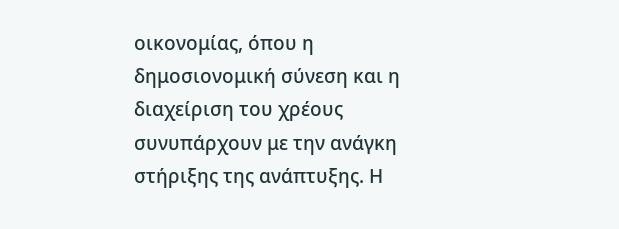οικονομίας, όπου η δημοσιονομική σύνεση και η διαχείριση του χρέους συνυπάρχουν με την ανάγκη στήριξης της ανάπτυξης. Η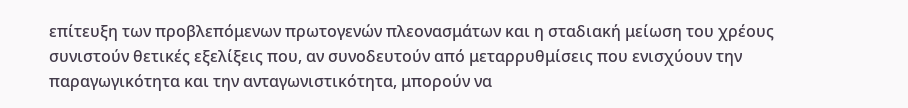επίτευξη των προβλεπόμενων πρωτογενών πλεονασμάτων και η σταδιακή μείωση του χρέους συνιστούν θετικές εξελίξεις που, αν συνοδευτούν από μεταρρυθμίσεις που ενισχύουν την παραγωγικότητα και την ανταγωνιστικότητα, μπορούν να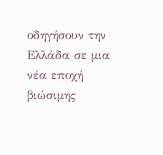οδηγήσουν την Ελλάδα σε μια νέα εποχή βιώσιμης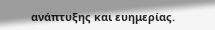ανάπτυξης και ευημερίας.